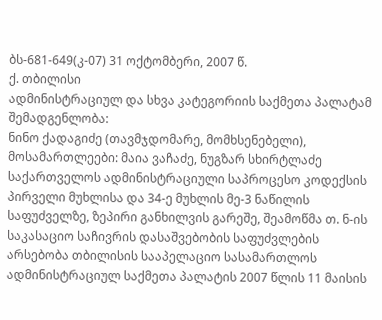ბს-681-649(კ-07) 31 ოქტომბერი, 2007 წ.
ქ. თბილისი
ადმინისტრაციულ და სხვა კატეგორიის საქმეთა პალატამ
შემადგენლობა:
ნინო ქადაგიძე (თავმჯდომარე, მომხსენებელი),
მოსამართლეები: მაია ვაჩაძე, ნუგზარ სხირტლაძე
საქართველოს ადმინისტრაციული საპროცესო კოდექსის პირველი მუხლისა და 34-ე მუხლის მე-3 ნაწილის საფუძველზე, ზეპირი განხილვის გარეშე, შეამოწმა თ. ნ-ის საკასაციო საჩივრის დასაშვებობის საფუძვლების არსებობა თბილისის სააპელაციო სასამართლოს ადმინისტრაციულ საქმეთა პალატის 2007 წლის 11 მაისის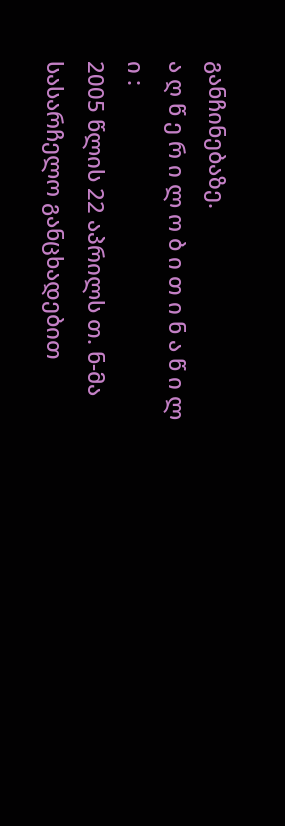განჩინებაზე.
ა ღ წ ე რ ი ლ ო ბ ი თ ი ნ ა წ ი ლ ი :
2005 წლის 22 აპრილს თ. ნ-მა სასარჩელო განცხადებით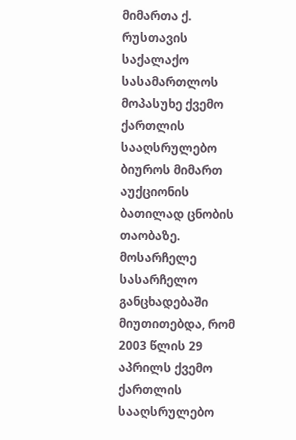მიმართა ქ. რუსთავის საქალაქო სასამართლოს მოპასუხე ქვემო ქართლის სააღსრულებო ბიუროს მიმართ აუქციონის ბათილად ცნობის თაობაზე.
მოსარჩელე სასარჩელო განცხადებაში მიუთითებდა, რომ 2003 წლის 29 აპრილს ქვემო ქართლის სააღსრულებო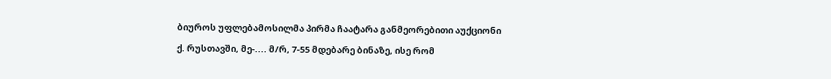ბიუროს უფლებამოსილმა პირმა ჩაატარა განმეორებითი აუქციონი ქ. რუსთავში, მე-.... მ/რ, 7-55 მდებარე ბინაზე, ისე რომ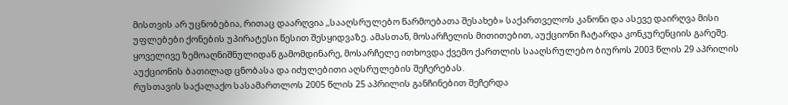მისთვის არ უცნობებია, რითაც დაარღვია ,,სააღსრულებო წარმოებათა შესახებ» საქართველოს კანონი და ასევე დაირღვა მისი უფლებები ქონების უპირატესი წესით შესყიდვაზე. ამასთან, მოსარჩელის მითითებით, აუქციონი ჩატარდა კონკურენციის გარეშე.
ყოველივე ზემოაღნიშნულიდან გამომდინარე, მოსარჩელე ითხოვდა ქვემო ქართლის სააღსრულებო ბიუროს 2003 წლის 29 აპრილის აუქციონის ბათილად ცნობასა და იძულებითი აღსრულების შეჩერებას.
რუსთავის საქალაქო სასამართლოს 2005 წლის 25 აპრილის განჩინებით შეჩერდა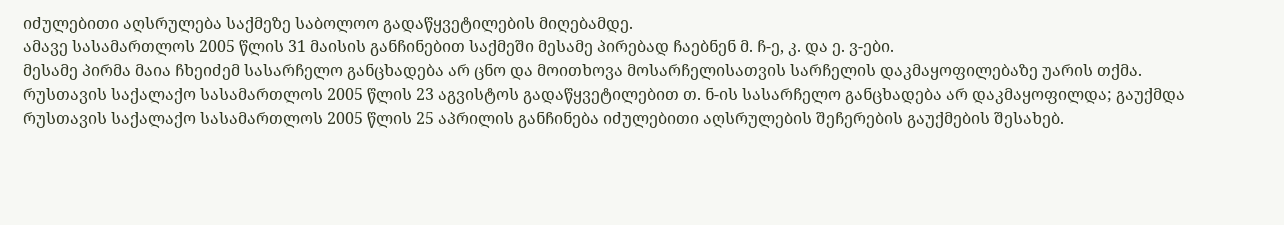იძულებითი აღსრულება საქმეზე საბოლოო გადაწყვეტილების მიღებამდე.
ამავე სასამართლოს 2005 წლის 31 მაისის განჩინებით საქმეში მესამე პირებად ჩაებნენ მ. ჩ-ე, კ. და ე. ვ-ები.
მესამე პირმა მაია ჩხეიძემ სასარჩელო განცხადება არ ცნო და მოითხოვა მოსარჩელისათვის სარჩელის დაკმაყოფილებაზე უარის თქმა.
რუსთავის საქალაქო სასამართლოს 2005 წლის 23 აგვისტოს გადაწყვეტილებით თ. ნ-ის სასარჩელო განცხადება არ დაკმაყოფილდა; გაუქმდა რუსთავის საქალაქო სასამართლოს 2005 წლის 25 აპრილის განჩინება იძულებითი აღსრულების შეჩერების გაუქმების შესახებ.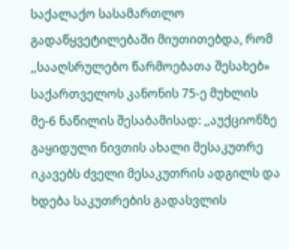საქალაქო სასამართლო გადაწყვეტილებაში მიუთითებდა, რომ ,,სააღსრულებო წარმოებათა შესახებ» საქართველოს კანონის 75-ე მუხლის მე-6 ნაწილის შესაბამისად: ,,აუქციონზე გაყიდული ნივთის ახალი მესაკუთრე იკავებს ძველი მესაკუთრის ადგილს და ხდება საკუთრების გადასვლის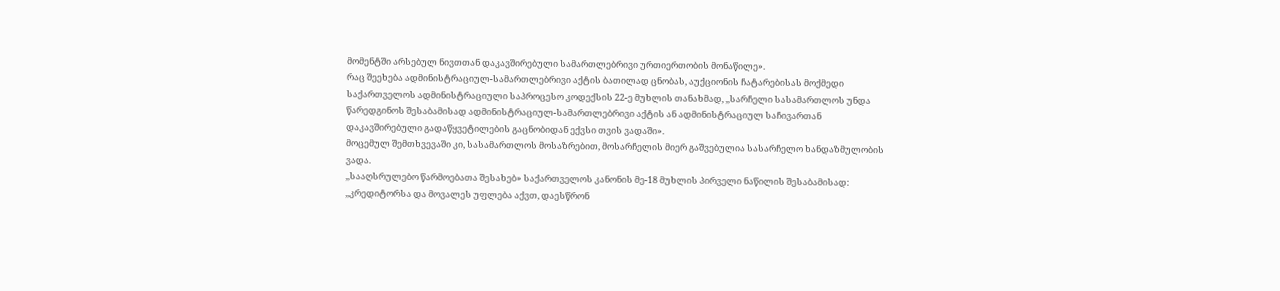მომენტში არსებულ ნივთთან დაკავშირებული სამართლებრივი ურთიერთობის მონაწილე».
რაც შეეხება ადმინისტრაციულ-სამართლებრივი აქტის ბათილად ცნობას, აუქციონის ჩატარებისას მოქმედი საქართველოს ადმინისტრაციული საპროცესო კოდექსის 22-ე მუხლის თანახმად, ,,სარჩელი სასამართლოს უნდა წარედგინოს შესაბამისად ადმინისტრაციულ-სამართლებრივი აქტის ან ადმინისტრაციულ საჩივართან დაკავშირებული გადაწყვეტილების გაცნობიდან ექვსი თვის ვადაში».
მოცემულ შემთხვევაში კი, სასამართლოს მოსაზრებით, მოსარჩელის მიერ გაშვებულია სასარჩელო ხანდაზმულობის ვადა.
,,სააღსრულებო წარმოებათა შესახებ» საქართველოს კანონის მე-18 მუხლის პირველი ნაწილის შესაბამისად: ,,კრედიტორსა და მოვალეს უფლება აქვთ, დაესწრონ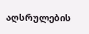აღსრულების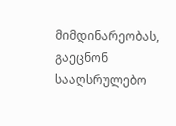მიმდინარეობას, გაეცნონ სააღსრულებო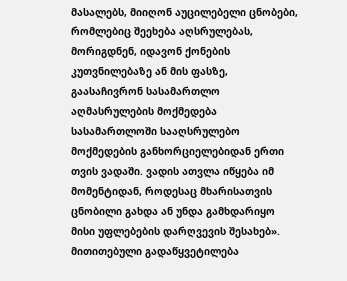მასალებს, მიიღონ აუცილებელი ცნობები, რომლებიც შეეხება აღსრულებას, მორიგდნენ, იდავონ ქონების კუთვნილებაზე ან მის ფასზე, გაასაჩივრონ სასამართლო აღმასრულების მოქმედება სასამართლოში სააღსრულებო მოქმედების განხორციელებიდან ერთი თვის ვადაში. ვადის ათვლა იწყება იმ მომენტიდან, როდესაც მხარისათვის ცნობილი გახდა ან უნდა გამხდარიყო მისი უფლებების დარღვევის შესახებ».
მითითებული გადაწყვეტილება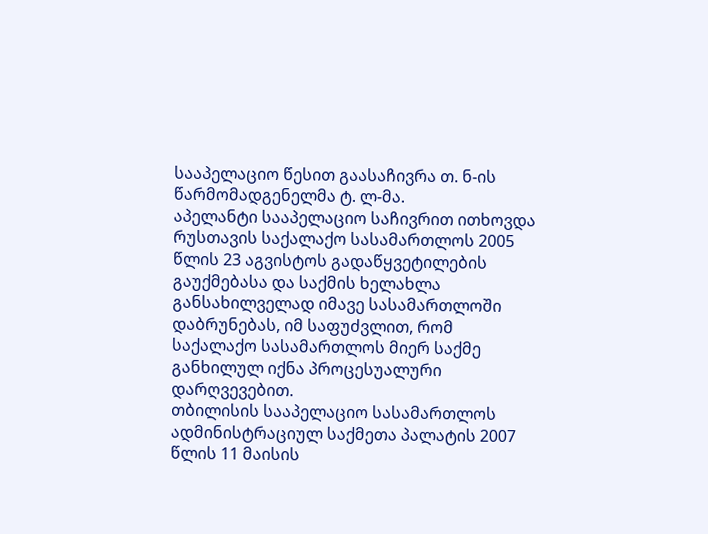სააპელაციო წესით გაასაჩივრა თ. ნ-ის წარმომადგენელმა ტ. ლ-მა.
აპელანტი სააპელაციო საჩივრით ითხოვდა რუსთავის საქალაქო სასამართლოს 2005 წლის 23 აგვისტოს გადაწყვეტილების გაუქმებასა და საქმის ხელახლა განსახილველად იმავე სასამართლოში დაბრუნებას, იმ საფუძვლით, რომ საქალაქო სასამართლოს მიერ საქმე განხილულ იქნა პროცესუალური დარღვევებით.
თბილისის სააპელაციო სასამართლოს ადმინისტრაციულ საქმეთა პალატის 2007 წლის 11 მაისის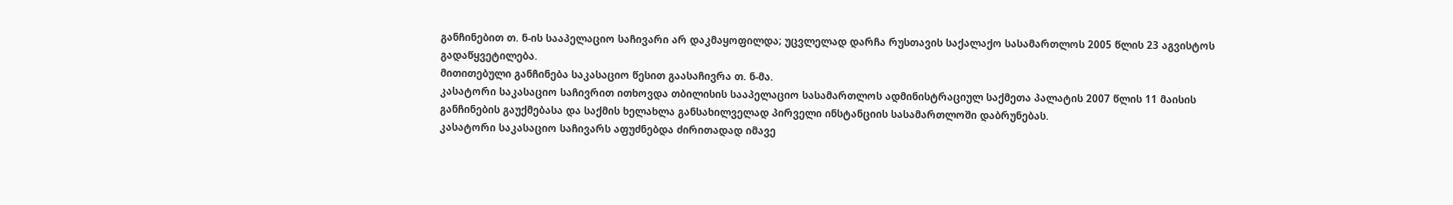განჩინებით თ. ნ-ის სააპელაციო საჩივარი არ დაკმაყოფილდა; უცვლელად დარჩა რუსთავის საქალაქო სასამართლოს 2005 წლის 23 აგვისტოს გადაწყვეტილება.
მითითებული განჩინება საკასაციო წესით გაასაჩივრა თ. ნ-მა.
კასატორი საკასაციო საჩივრით ითხოვდა თბილისის სააპელაციო სასამართლოს ადმინისტრაციულ საქმეთა პალატის 2007 წლის 11 მაისის განჩინების გაუქმებასა და საქმის ხელახლა განსახილველად პირველი ინსტანციის სასამართლოში დაბრუნებას.
კასატორი საკასაციო საჩივარს აფუძნებდა ძირითადად იმავე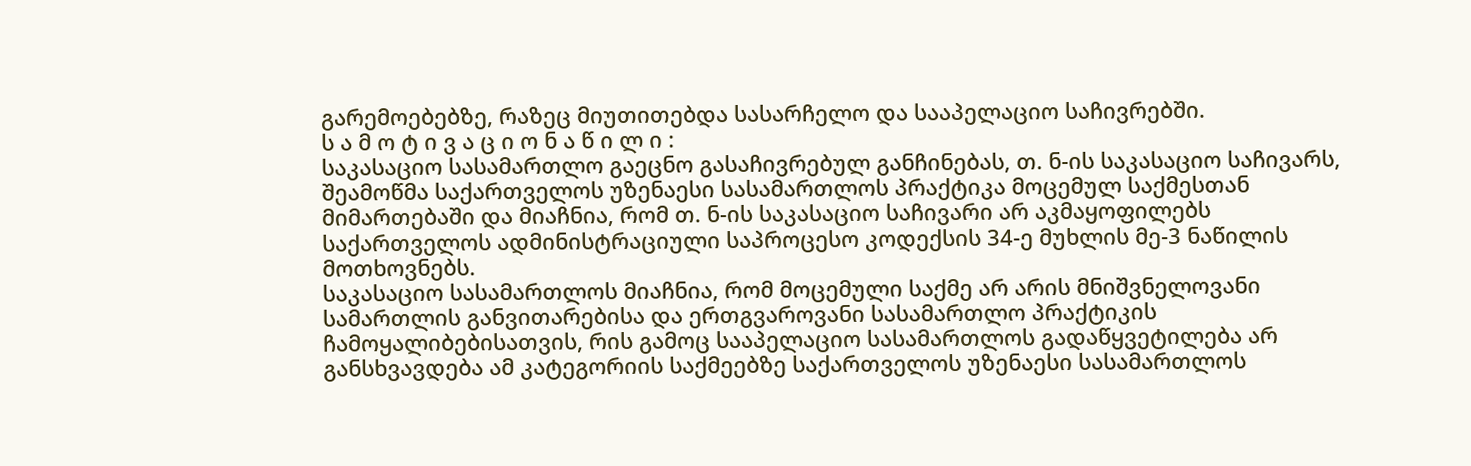გარემოებებზე, რაზეც მიუთითებდა სასარჩელო და სააპელაციო საჩივრებში.
ს ა მ ო ტ ი ვ ა ც ი ო ნ ა წ ი ლ ი :
საკასაციო სასამართლო გაეცნო გასაჩივრებულ განჩინებას, თ. ნ-ის საკასაციო საჩივარს, შეამოწმა საქართველოს უზენაესი სასამართლოს პრაქტიკა მოცემულ საქმესთან მიმართებაში და მიაჩნია, რომ თ. ნ-ის საკასაციო საჩივარი არ აკმაყოფილებს საქართველოს ადმინისტრაციული საპროცესო კოდექსის 34-ე მუხლის მე-3 ნაწილის მოთხოვნებს.
საკასაციო სასამართლოს მიაჩნია, რომ მოცემული საქმე არ არის მნიშვნელოვანი სამართლის განვითარებისა და ერთგვაროვანი სასამართლო პრაქტიკის ჩამოყალიბებისათვის, რის გამოც სააპელაციო სასამართლოს გადაწყვეტილება არ განსხვავდება ამ კატეგორიის საქმეებზე საქართველოს უზენაესი სასამართლოს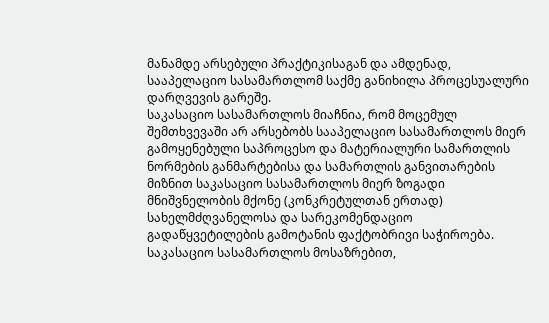მანამდე არსებული პრაქტიკისაგან და ამდენად, სააპელაციო სასამართლომ საქმე განიხილა პროცესუალური დარღვევის გარეშე.
საკასაციო სასამართლოს მიაჩნია, რომ მოცემულ შემთხვევაში არ არსებობს სააპელაციო სასამართლოს მიერ გამოყენებული საპროცესო და მატერიალური სამართლის ნორმების განმარტებისა და სამართლის განვითარების მიზნით საკასაციო სასამართლოს მიერ ზოგადი მნიშვნელობის მქონე (კონკრეტულთან ერთად) სახელმძღვანელოსა და სარეკომენდაციო გადაწყვეტილების გამოტანის ფაქტობრივი საჭიროება.
საკასაციო სასამართლოს მოსაზრებით,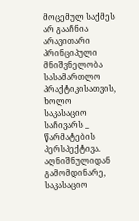მოცემულ საქმეს არ გააჩნია არავითარი პრინციპული მნიშვნელობა სასამართლო პრაქტიკისათვის, ხოლო საკასაციო საჩივარს _ წარმატების პერსპექტივა.
აღნიშნულიდან გამომდინარე, საკასაციო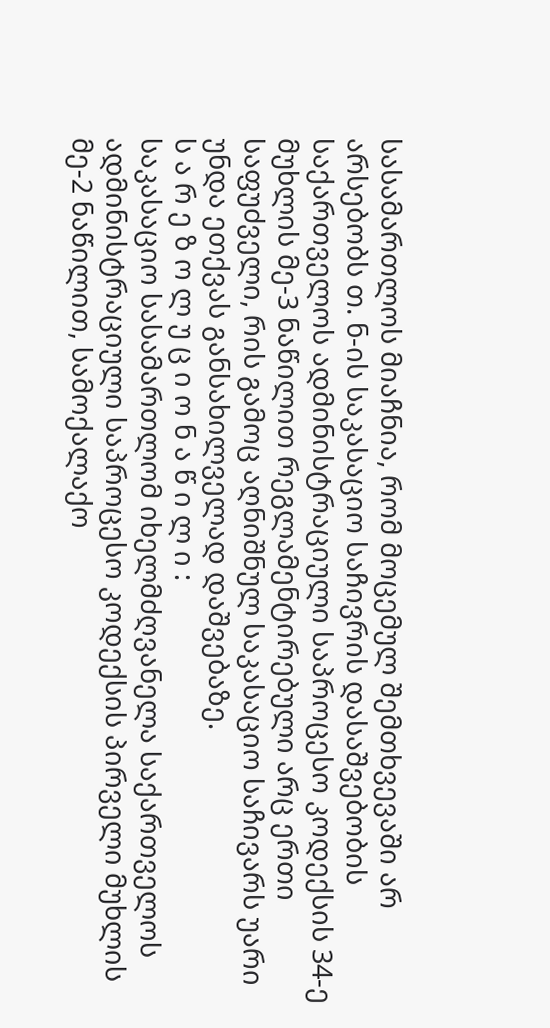სასამართლოს მიაჩნია, რომ მოცემულ შემთხვევაში არ არსებობს თ. ნ-ის საკასაციო საჩივრის დასაშვებობის საქართველოს ადმინისტრაციული საპროცესო კოდექსის 34-ე მუხლის მე-3 ნაწილით რეგლამენტირებული არც ერთი საფუძველი, რის გამოც აღნიშნულ საკასაციო საჩივარს უარი უნდა ეთქვას განსახილველად დაშვებაზე.
ს ა რ ე ზ ო ლ უ ც ი ო ნ ა წ ი ლ ი :
საკასაციო სასამართლომ იხელმძღვანელა საქართველოს ადმინისტრაციული საპროცესო კოდექსის პირველი მუხლის მე-2 ნაწილით, სამოქალაქო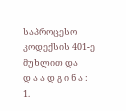საპროცესო კოდექსის 401-ე მუხლით და
დ ა ა დ გ ი ნ ა :
1.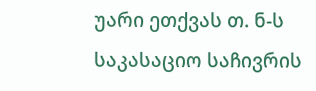უარი ეთქვას თ. ნ-ს საკასაციო საჩივრის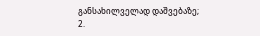განსახილველად დაშვებაზე;
2.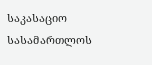საკასაციო სასამართლოს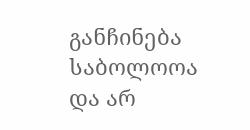განჩინება საბოლოოა და არ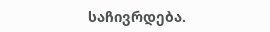საჩივრდება.